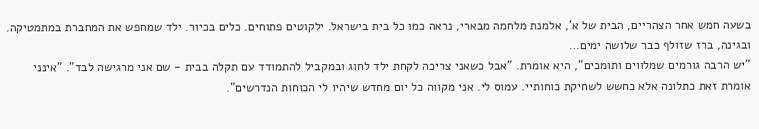בשעה חמש אחר הצהריים, הבית של א', אלמנת מלחמה מבארי, נראה כמו כל בית בישראל. ילקוטים פתוחים. כלים בכיור. ילד שמחפש את המחברת במתמטיקה. ובגינה, ברז שזולף כבר שלושה ימים…
"יש הרבה גורמים שמלווים ותומכים", היא אומרת. "אבל כשאני צריכה לקחת ילד לחוג ובמקביל להתמודד עם תקלה בבית - שם אני מרגישה לבד". "אינני אומרת זאת כתלונה אלא כחשש לשחיקת כוחותיי. עמוס לי. אני מקווה כל יום מחדש שיהיו לי הכוחות הנדרשים".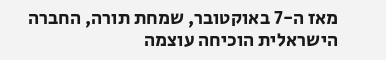מאז ה-7 באוקטובר, שמחת תורה, החברה הישראלית הוכיחה עוצמה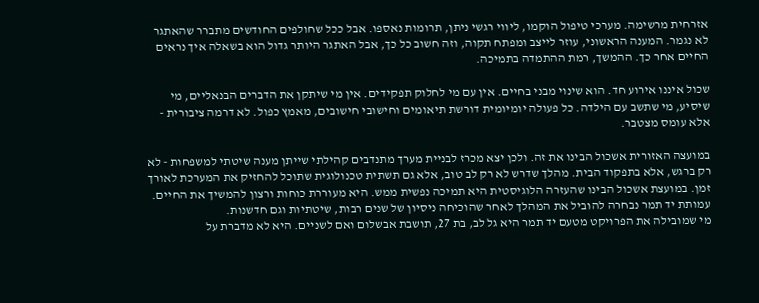אזרחית מרשימה. מערכי טיפול הוקמו, ליווי רגשי ניתן, תרומות נאספו. אבל ככל שחולפים החודשים מתברר שהאתגר לא נגמר. המענה הראשוני, עוזר לייצב ומפתח תקוה, וזה חשוב כל כך, אבל האתגר היותר גדול הוא בשאלה איך נראים החיים אחר כך. ההמשך, רמת ההתמדה בתמיכה.

שכול איננו אירוע חד. הוא שינוי מבני בחיים. אין עם מי לחלוק תפקידים. אין מי שיתקן את הדברים הבנאליים, מי שיסיע, מי שתשב עם הילדה. כל פעולה יומיומית דורשת תיאומים וחישובי חישובים, מאמץ כפול. לא דרמה ציבורית - אלא עומס מצטבר.

במועצה האזורית אשכול הבינו את זה. ולכן יצא מכרז לבניית מערך מתנדבים קהילתי שייתן מענה שיטתי למשפחות - לא רק ברגש, אלא בתפקוד הבית. מהלך שדרש לא רק לב טוב, אלא גם תשתית טכנולוגית שתוכל להחזיק את המערכת לאורך זמן. במועצת אשכול הבינו שהעזרה הלוגיסטית היא תמיכה נפשית ממש. היא מעוררת כוחות ורצון להמשיך את החיים.
עמותת יד תמר נבחרה להוביל את המהלך לאחר שהוכיחה ניסיון של שנים רבות, שיטתיות וגם חדשנות.
מי שמובילה את הפרויקט מטעם יד תמר היא גל לב, בת 27, תושבת אבשלום ואם לשניים. היא לא מדברת על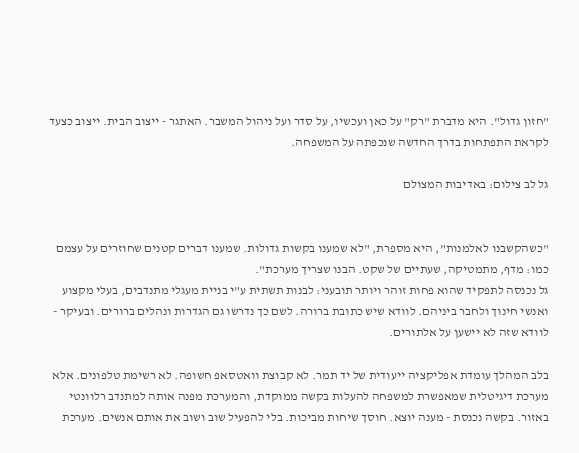"חזון גדול". היא מדברת "רק" על כאן ועכשיו, על סדר ועל ניהול המשבר. האתגר - ייצוב הבית. ייצוב כצעד לקראת התפתחות בדרך החדשה שנכפתה על המשפחה.

גל לב צילום: באדיבות המצולם


"כשהקשבנו לאלמנות", היא מספרת, "לא שמענו בקשות גדולות. שמענו דברים קטנים שחוזרים על עצמם כמו: מדף, מתמטיקה, שעתיים של שקט. הבנו שצריך מערכת".
גל נכנסה לתפקיד שהוא פחות זוהר ויותר תובעני: לבנות תשתית ע"י בניית מעגלי מתנדבים, בעלי מקצוע ואנשי חינוך ולחבר ביניהם. לוודא שיש כתובת ברורה. לשם כך נדרשו גם הגדרות ונהלים ברורים. ובעיקר - לוודא שזה לא יישען על אלתורים.

בלב המהלך עומדת אפליקציה ייעודית של יד תמר. לא קבוצת וואטסאפ חשופה. לא רשימת טלפונים. אלא מערכת דיגיטלית שמאפשרת למשפחה להעלות בקשה ממוקדת, והמערכת מפנה אותה למתנדב רלוונטי באזור. בקשה נכנסת - מענה יוצא. חוסך שיחות מביכות. בלי להפעיל שוב ושוב את אותם אנשים. מערכת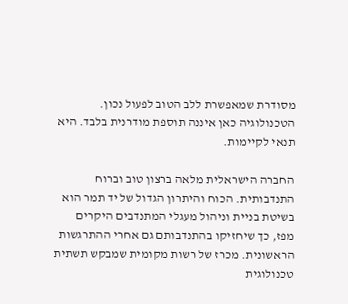מסודרת שמאפשרת ללב הטוב לפעול נכון.
הטכנולוגיה כאן איננה תוספת מודרנית בלבד. היא תנאי לקיימות.

החברה הישראלית מלאה ברצון טוב וברוח התנדבותית. הכוח והיתרון הגדול של יד תמר הוא בשיטת בניית וניהול מעגלי המתנדבים היקרים מפז, כך שיחזיקו בהתנדבותם גם אחרי ההתרגשות הראשונית. מכרז של רשות מקומית שמבקש תשתית טכנולוגית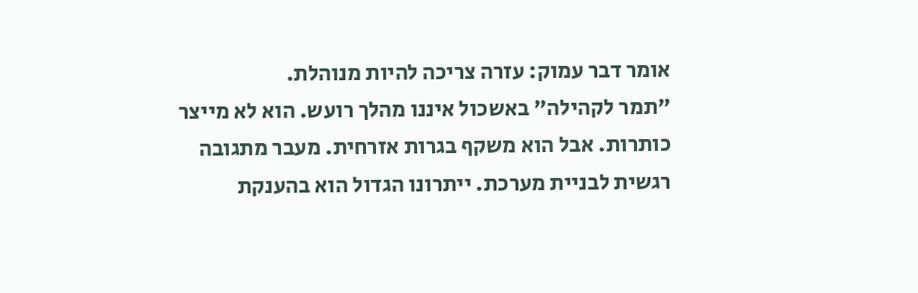אומר דבר עמוק: עזרה צריכה להיות מנוהלת.
"תמר לקהילה" באשכול איננו מהלך רועש. הוא לא מייצר כותרות. אבל הוא משקף בגרות אזרחית. מעבר מתגובה רגשית לבניית מערכת. ייתרונו הגדול הוא בהענקת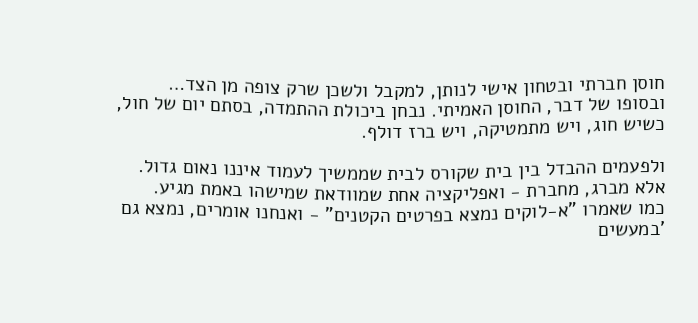חוסן חברתי ובטחון אישי לנותן, למקבל ולשכן שרק צופה מן הצד…
ובסופו של דבר, החוסן האמיתי. נבחן ביכולת ההתמדה, בסתם יום של חול, כשיש חוג, ויש מתמטיקה, ויש ברז דולף.

ולפעמים ההבדל בין בית שקורס לבית שממשיך לעמוד איננו נאום גדול.
אלא מברג, מחברת - ואפליקציה אחת שמוודאת שמישהו באמת מגיע.
כמו שאמרו "א-לוקים נמצא בפרטים הקטנים" - ואנחנו אומרים, נמצא גם 'במעשים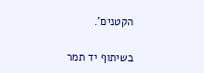הקטנים'.


בשיתוף יד תמר